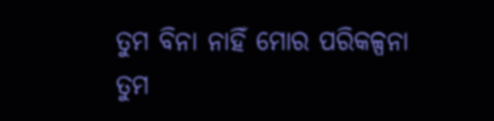ତୁମ ବିନା ନାହିଁ ମୋର ପରିକଳ୍ପନା
ତୁମ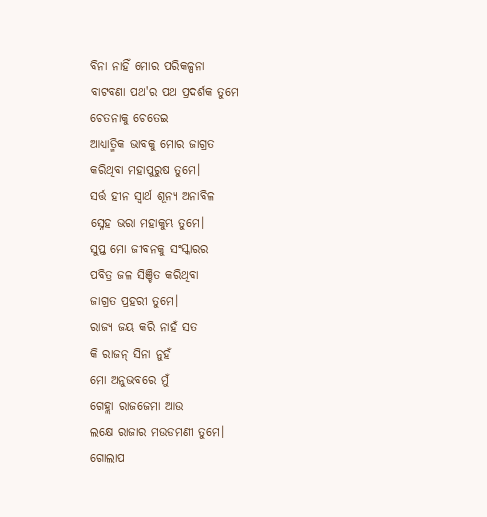ବିନା ନାହିଁ ମୋର ପରିକଳ୍ପନା
ବାଟବଣା ପଥ'ର ପଥ ପ୍ରଦର୍ଶକ ତୁମେ
ଚେତନାକୁ ଚେତେଇ
ଆଧ୍ୟାତ୍ମିକ ଭାବକୁ ମୋର ଜାଗ୍ରତ
କରିଥିବା ମହାପୁରୁଷ ତୁମେ।
ସର୍ତ୍ତ ହୀନ ସ୍ଵାର୍ଥ ଶୂନ୍ୟ ଅନାବିଳ
ସ୍ନେହ ଭରା ମହାକୁମ୍ଭ ତୁମେ।
ସୁପ୍ତ ମୋ ଜୀବନକୁ ସଂସ୍କାରର
ପବିତ୍ର ଜଳ ସିଞ୍ଚିତ କରିଥିବା
ଜାଗ୍ରତ ପ୍ରହରୀ ତୁମେ।
ରାଜ୍ୟ ଜୟ କରି ନାହଁ ସତ
କି ରାଜନ୍ ସିନା ନୁହଁ
ମୋ ଅନୁଭବରେ ମୁଁ
ଗେହ୍ଲା ରାଜଜେମା ଆଉ
ଲକ୍ଷେ ରାଜାର ମଉଡମଣୀ ତୁମେ।
ଗୋଲାପ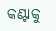କଣ୍ଟାକୁ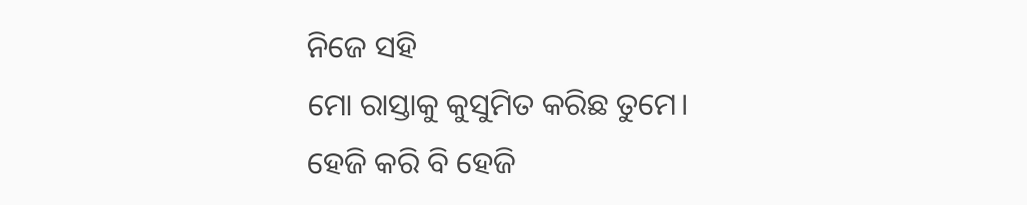ନିଜେ ସହି
ମୋ ରାସ୍ତାକୁ କୁସୁମିତ କରିଛ ତୁମେ।
ହେଜି କରି ବି ହେଜି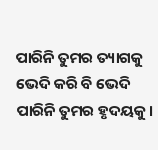ପାରିନି ତୁମର ତ୍ୟାଗକୁ
ଭେଦି କରି ବି ଭେଦି ପାରିନି ତୁମର ହୃଦୟକୁ।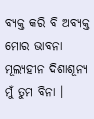ବ୍ୟକ୍ତ କରି ବି ଅବ୍ୟକ୍ତ ମୋର ଭାବନା
ମୂଲ୍ୟହୀନ ଦିଶାଶୂନ୍ୟ ମୁଁ ତୁମ ବିନା ।